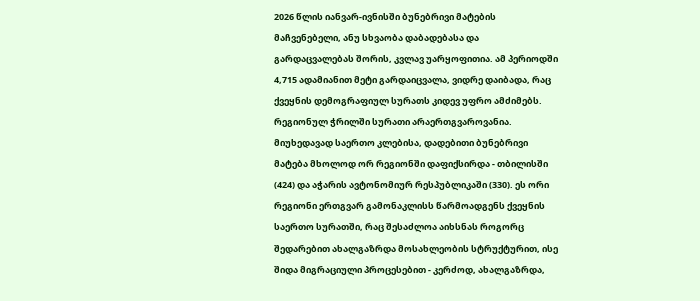2026 წლის იანვარ-ივნისში ბუნებრივი მატების მაჩვენებელი, ანუ სხვაობა დაბადებასა და გარდაცვალებას შორის, კვლავ უარყოფითია. ამ პერიოდში 4,715 ადამიანით მეტი გარდაიცვალა, ვიდრე დაიბადა, რაც ქვეყნის დემოგრაფიულ სურათს კიდევ უფრო ამძიმებს.
რეგიონულ ჭრილში სურათი არაერთგვაროვანია. მიუხედავად საერთო კლებისა, დადებითი ბუნებრივი მატება მხოლოდ ორ რეგიონში დაფიქსირდა - თბილისში (424) და აჭარის ავტონომიურ რესპუბლიკაში (330). ეს ორი რეგიონი ერთგვარ გამონაკლისს წარმოადგენს ქვეყნის საერთო სურათში, რაც შესაძლოა აიხსნას როგორც შედარებით ახალგაზრდა მოსახლეობის სტრუქტურით, ისე შიდა მიგრაციული პროცესებით - კერძოდ, ახალგაზრდა,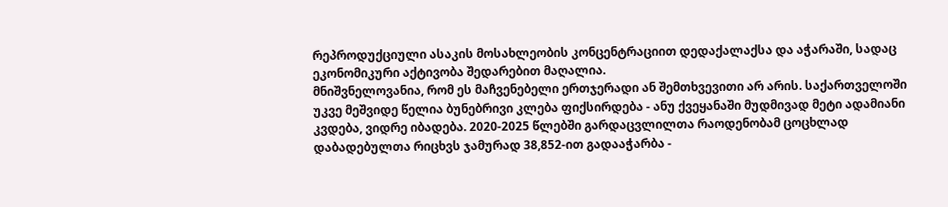რეპროდუქციული ასაკის მოსახლეობის კონცენტრაციით დედაქალაქსა და აჭარაში, სადაც ეკონომიკური აქტივობა შედარებით მაღალია.
მნიშვნელოვანია, რომ ეს მაჩვენებელი ერთჯერადი ან შემთხვევითი არ არის. საქართველოში უკვე მეშვიდე წელია ბუნებრივი კლება ფიქსირდება - ანუ ქვეყანაში მუდმივად მეტი ადამიანი კვდება, ვიდრე იბადება. 2020-2025 წლებში გარდაცვლილთა რაოდენობამ ცოცხლად დაბადებულთა რიცხვს ჯამურად 38,852-ით გადააჭარბა -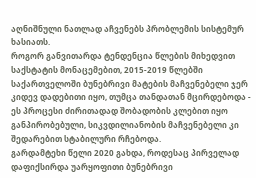აღნიშნული ნათლად აჩვენებს პრობლემის სისტემურ ხასიათს.
როგორ განვითარდა ტენდენცია წლების მიხედვით
საქსტატის მონაცემებით, 2015-2019 წლებში საქართველოში ბუნებრივი მატების მაჩვენებელი ჯერ კიდევ დადებითი იყო, თუმცა თანდათან მცირდებოდა - ეს პროცესი ძირითადად შობადობის კლებით იყო განპირობებული, სიკვდილიანობის მაჩვენებელი კი შედარებით სტაბილური რჩებოდა.
გარდამტეხი წელი 2020 გახდა, როდესაც პირველად დაფიქსირდა უარყოფითი ბუნებრივი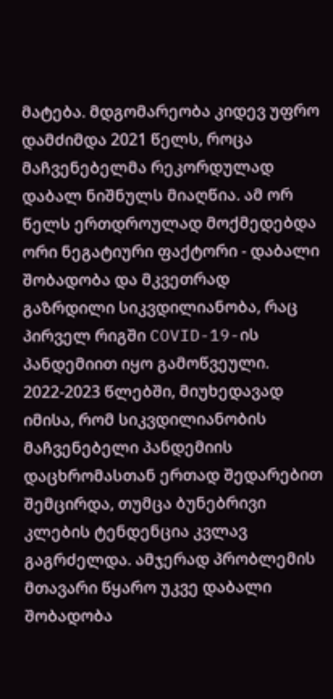მატება. მდგომარეობა კიდევ უფრო დამძიმდა 2021 წელს, როცა მაჩვენებელმა რეკორდულად დაბალ ნიშნულს მიაღწია. ამ ორ წელს ერთდროულად მოქმედებდა ორი ნეგატიური ფაქტორი - დაბალი შობადობა და მკვეთრად გაზრდილი სიკვდილიანობა, რაც პირველ რიგში COVID-19-ის პანდემიით იყო გამოწვეული.
2022-2023 წლებში, მიუხედავად იმისა, რომ სიკვდილიანობის მაჩვენებელი პანდემიის დაცხრომასთან ერთად შედარებით შემცირდა, თუმცა ბუნებრივი კლების ტენდენცია კვლავ გაგრძელდა. ამჯერად პრობლემის მთავარი წყარო უკვე დაბალი შობადობა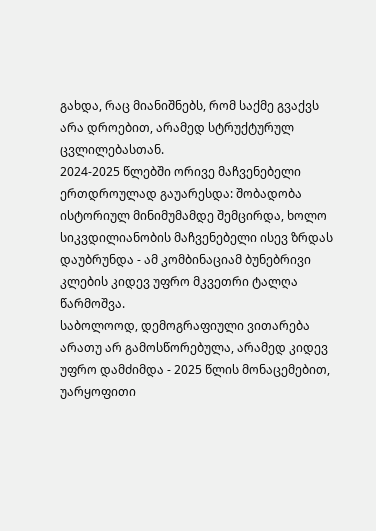გახდა, რაც მიანიშნებს, რომ საქმე გვაქვს არა დროებით, არამედ სტრუქტურულ ცვლილებასთან.
2024-2025 წლებში ორივე მაჩვენებელი ერთდროულად გაუარესდა: შობადობა ისტორიულ მინიმუმამდე შემცირდა, ხოლო სიკვდილიანობის მაჩვენებელი ისევ ზრდას დაუბრუნდა - ამ კომბინაციამ ბუნებრივი კლების კიდევ უფრო მკვეთრი ტალღა წარმოშვა.
საბოლოოდ, დემოგრაფიული ვითარება არათუ არ გამოსწორებულა, არამედ კიდევ უფრო დამძიმდა - 2025 წლის მონაცემებით, უარყოფითი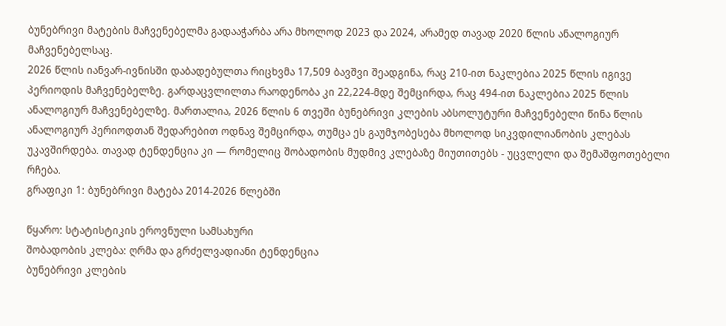ბუნებრივი მატების მაჩვენებელმა გადააჭარბა არა მხოლოდ 2023 და 2024, არამედ თავად 2020 წლის ანალოგიურ მაჩვენებელსაც.
2026 წლის იანვარ-ივნისში დაბადებულთა რიცხვმა 17,509 ბავშვი შეადგინა, რაც 210-ით ნაკლებია 2025 წლის იგივე პერიოდის მაჩვენებელზე. გარდაცვლილთა რაოდენობა კი 22,224-მდე შემცირდა, რაც 494-ით ნაკლებია 2025 წლის ანალოგიურ მაჩვენებელზე. მართალია, 2026 წლის 6 თვეში ბუნებრივი კლების აბსოლუტური მაჩვენებელი წინა წლის ანალოგიურ პერიოდთან შედარებით ოდნავ შემცირდა, თუმცა ეს გაუმჯობესება მხოლოდ სიკვდილიანობის კლებას უკავშირდება. თავად ტენდენცია კი — რომელიც შობადობის მუდმივ კლებაზე მიუთითებს - უცვლელი და შემაშფოთებელი რჩება.
გრაფიკი 1: ბუნებრივი მატება 2014-2026 წლებში

წყარო: სტატისტიკის ეროვნული სამსახური
შობადობის კლება: ღრმა და გრძელვადიანი ტენდენცია
ბუნებრივი კლების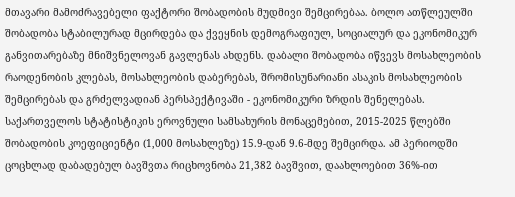მთავარი მამოძრავებელი ფაქტორი შობადობის მუდმივი შემცირებაა. ბოლო ათწლეულში შობადობა სტაბილურად მცირდება და ქვეყნის დემოგრაფიულ, სოციალურ და ეკონომიკურ განვითარებაზე მნიშვნელოვან გავლენას ახდენს. დაბალი შობადობა იწვევს მოსახლეობის რაოდენობის კლებას, მოსახლეობის დაბერებას, შრომისუნარიანი ასაკის მოსახლეობის შემცირებას და გრძელვადიან პერსპექტივაში - ეკონომიკური ზრდის შენელებას.
საქართველოს სტატისტიკის ეროვნული სამსახურის მონაცემებით, 2015-2025 წლებში შობადობის კოეფიციენტი (1,000 მოსახლეზე) 15.9-დან 9.6-მდე შემცირდა. ამ პერიოდში ცოცხლად დაბადებულ ბავშვთა რიცხოვნობა 21,382 ბავშვით, დაახლოებით 36%-ით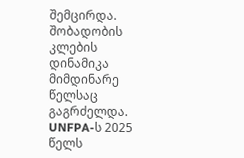შემცირდა. შობადობის კლების დინამიკა მიმდინარე წელსაც გაგრძელდა.
UNFPA-ს 2025 წელს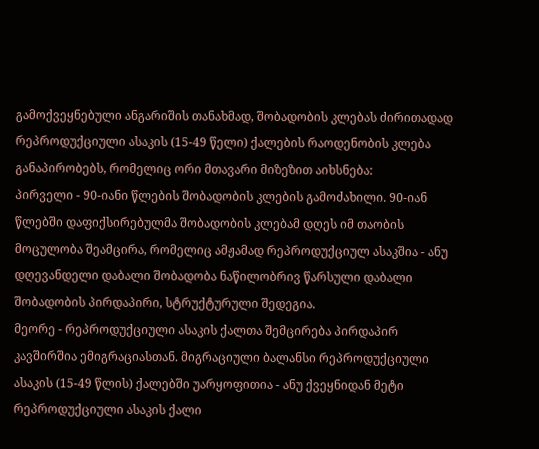გამოქვეყნებული ანგარიშის თანახმად, შობადობის კლებას ძირითადად რეპროდუქციული ასაკის (15-49 წელი) ქალების რაოდენობის კლება განაპირობებს, რომელიც ორი მთავარი მიზეზით აიხსნება:
პირველი - 90-იანი წლების შობადობის კლების გამოძახილი. 90-იან წლებში დაფიქსირებულმა შობადობის კლებამ დღეს იმ თაობის მოცულობა შეამცირა, რომელიც ამჟამად რეპროდუქციულ ასაკშია - ანუ დღევანდელი დაბალი შობადობა ნაწილობრივ წარსული დაბალი შობადობის პირდაპირი, სტრუქტურული შედეგია.
მეორე - რეპროდუქციული ასაკის ქალთა შემცირება პირდაპირ კავშირშია ემიგრაციასთან. მიგრაციული ბალანსი რეპროდუქციული ასაკის (15-49 წლის) ქალებში უარყოფითია - ანუ ქვეყნიდან მეტი რეპროდუქციული ასაკის ქალი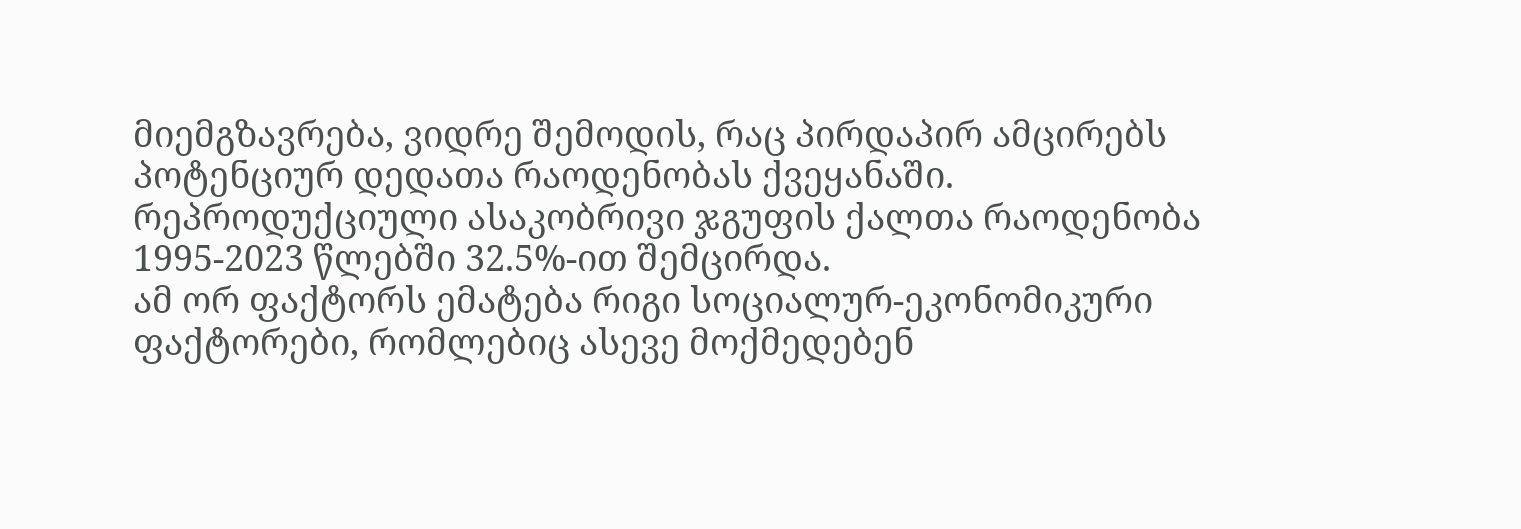მიემგზავრება, ვიდრე შემოდის, რაც პირდაპირ ამცირებს პოტენციურ დედათა რაოდენობას ქვეყანაში.
რეპროდუქციული ასაკობრივი ჯგუფის ქალთა რაოდენობა 1995-2023 წლებში 32.5%-ით შემცირდა.
ამ ორ ფაქტორს ემატება რიგი სოციალურ-ეკონომიკური ფაქტორები, რომლებიც ასევე მოქმედებენ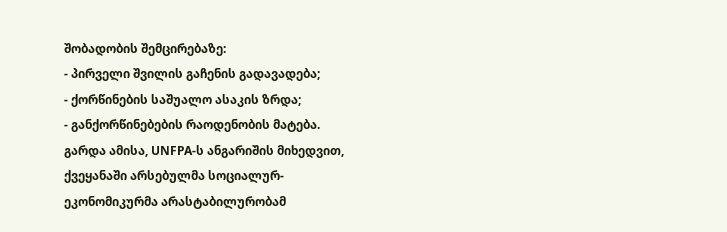შობადობის შემცირებაზე:
- პირველი შვილის გაჩენის გადავადება;
- ქორწინების საშუალო ასაკის ზრდა;
- განქორწინებების რაოდენობის მატება.
გარდა ამისა, UNFPA-ს ანგარიშის მიხედვით, ქვეყანაში არსებულმა სოციალურ-ეკონომიკურმა არასტაბილურობამ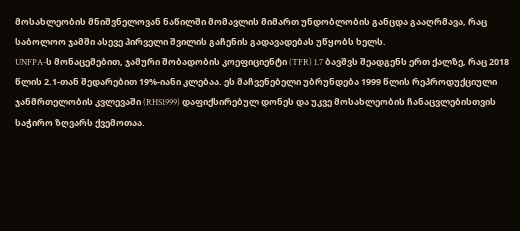მოსახლეობის მნიშვნელოვან ნაწილში მომავლის მიმართ უნდობლობის განცდა გააღრმავა, რაც საბოლოო ჯამში ასევე პირველი შვილის გაჩენის გადავადებას უწყობს ხელს.
UNFPA-ს მონაცემებით, ჯამური შობადობის კოეფიციენტი (TFR) 1.7 ბავშვს შეადგენს ერთ ქალზე, რაც 2018 წლის 2.1-თან შედარებით 19%-იანი კლებაა. ეს მაჩვენებელი უბრუნდება 1999 წლის რეპროდუქციული ჯანმრთელობის კვლევაში (RHS1999) დაფიქსირებულ დონეს და უკვე მოსახლეობის ჩანაცვლებისთვის საჭირო ზღვარს ქვემოთაა.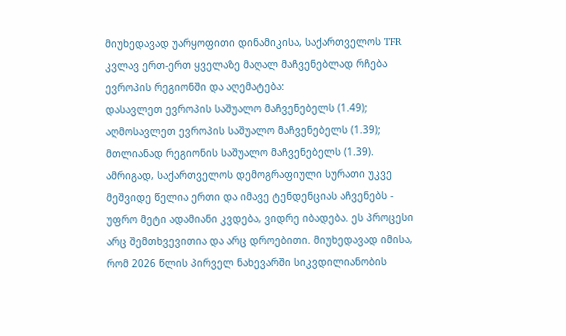მიუხედავად უარყოფითი დინამიკისა, საქართველოს TFR კვლავ ერთ-ერთ ყველაზე მაღალ მაჩვენებლად რჩება ევროპის რეგიონში და აღემატება:
დასავლეთ ევროპის საშუალო მაჩვენებელს (1.49);
აღმოსავლეთ ევროპის საშუალო მაჩვენებელს (1.39);
მთლიანად რეგიონის საშუალო მაჩვენებელს (1.39).
ამრიგად, საქართველოს დემოგრაფიული სურათი უკვე მეშვიდე წელია ერთი და იმავე ტენდენციას აჩვენებს - უფრო მეტი ადამიანი კვდება, ვიდრე იბადება. ეს პროცესი არც შემთხვევითია და არც დროებითი. მიუხედავად იმისა, რომ 2026 წლის პირველ ნახევარში სიკვდილიანობის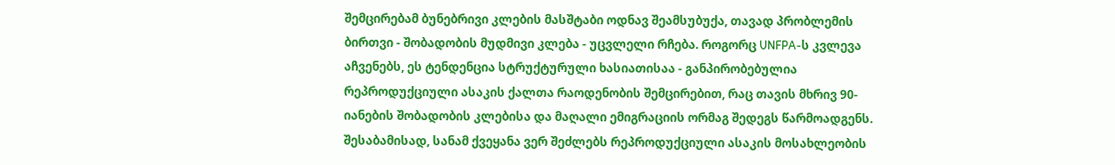შემცირებამ ბუნებრივი კლების მასშტაბი ოდნავ შეამსუბუქა, თავად პრობლემის ბირთვი - შობადობის მუდმივი კლება - უცვლელი რჩება. როგორც UNFPA-ს კვლევა აჩვენებს, ეს ტენდენცია სტრუქტურული ხასიათისაა - განპირობებულია რეპროდუქციული ასაკის ქალთა რაოდენობის შემცირებით, რაც თავის მხრივ 90-იანების შობადობის კლებისა და მაღალი ემიგრაციის ორმაგ შედეგს წარმოადგენს. შესაბამისად, სანამ ქვეყანა ვერ შეძლებს რეპროდუქციული ასაკის მოსახლეობის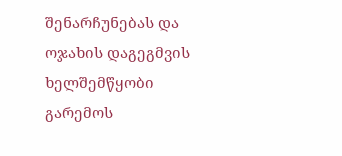შენარჩუნებას და ოჯახის დაგეგმვის ხელშემწყობი გარემოს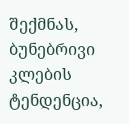შექმნას, ბუნებრივი კლების ტენდენცია,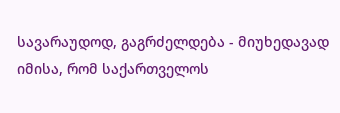სავარაუდოდ, გაგრძელდება - მიუხედავად იმისა, რომ საქართველოს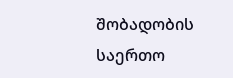შობადობის საერთო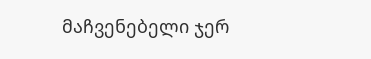მაჩვენებელი ჯერ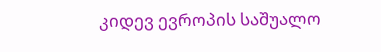კიდევ ევროპის საშუალო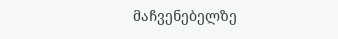მაჩვენებელზე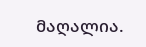მაღალია.